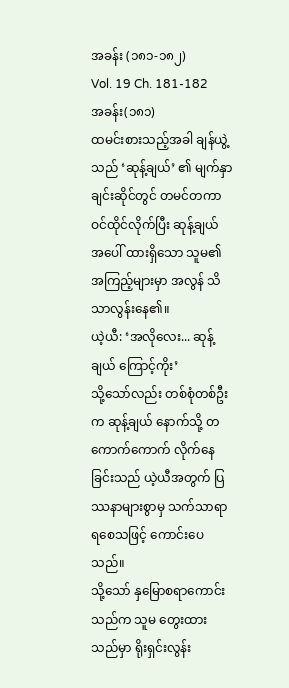အခန်း (၁၈၁-၁၈၂)
Vol. 19 Ch. 181-182
အခန်း(၁၈၁)
ထမင်းစားသည့်အခါ ချန်ယွဲ့သည် ‘ဆုန့်ချယ်’ ၏ မျက်နှာချင်းဆိုင်တွင် တမင်တကာ ဝင်ထိုင်လိုက်ပြီး ဆုန့်ချယ် အပေါ် ထားရှိသော သူမ၏ အကြည့်များမှာ အလွန် သိသာလွန်းနေ၏။
ယဲ့ယီ: ‘အလိုလေး... ဆုန့်ချယ် ကြောင့်ကိုး’
သို့သော်လည်း တစ်စုံတစ်ဦးက ဆုန့်ချယ် နောက်သို့ တကောက်ကောက် လိုက်နေခြင်းသည် ယဲ့ယီအတွက် ပြဿနာများစွာမှ သက်သာရာရစေသဖြင့် ကောင်းပေသည်။
သို့သော် နှမြောစရာကောင်းသည်က သူမ တွေးထားသည်မှာ ရိုးရှင်းလွန်း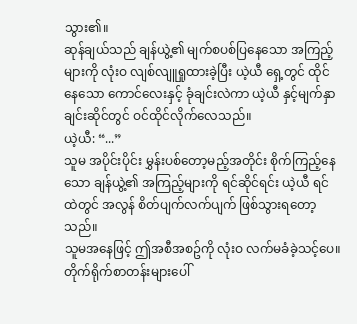သွား၏။
ဆုန်ချယ်သည် ချန်ယွဲ့၏ မျက်စပစ်ပြနေသော အကြည့်များကို လုံးဝ လျစ်လျူရှုထားခဲ့ပြီး ယဲ့ယီ ရှေ့တွင် ထိုင်နေသော ကောင်လေးနှင့် ခုံချင်းလဲကာ ယဲ့ယီ နှင့်မျက်နှာချင်းဆိုင်တွင် ဝင်ထိုင်လိုက်လေသည်။
ယဲ့ယီ: “...”
သူမ အပိုင်းပိုင်း မွှန်းပစ်တော့မည့်အတိုင်း စိုက်ကြည့်နေသော ချန်ယွဲ့၏ အကြည့်များကို ရင်ဆိုင်ရင်း ယဲ့ယီ ရင်ထဲတွင် အလွန် စိတ်ပျက်လက်ပျက် ဖြစ်သွားရတော့သည်။
သူမအနေဖြင့် ဤအစီအစဥ်ကို လုံးဝ လက်မခံခဲ့သင့်ပေ။
တိုက်ရိုက်စာတန်းများပေါ်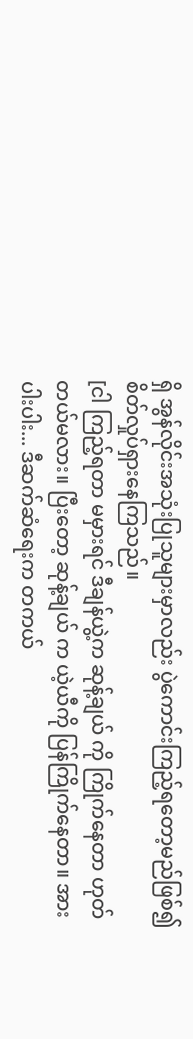ရှိ အွန်လိုင်းအသုံးပြုသူများမှာလည်း ပွဲကောင်းကြည့်ရတော့မည်ဖြစ်၍ စိတ်လှုပ်ရှားနေကြသည်။
[ငါ ကြည့်ရတာ မမှားရင် ဒီချန်ယွဲ့က ဆုန့်ချယ် ကို ကြိုက်နေတာ ဟုတ်တယ်မလား။ ပြီးတော့ ဆုန့်ချယ် က ယဲ့ယီကို ပြန်ကြိုက်နေတာ။ အားပါးပါး... ဒီဆက်ဆံရေးက တကယ်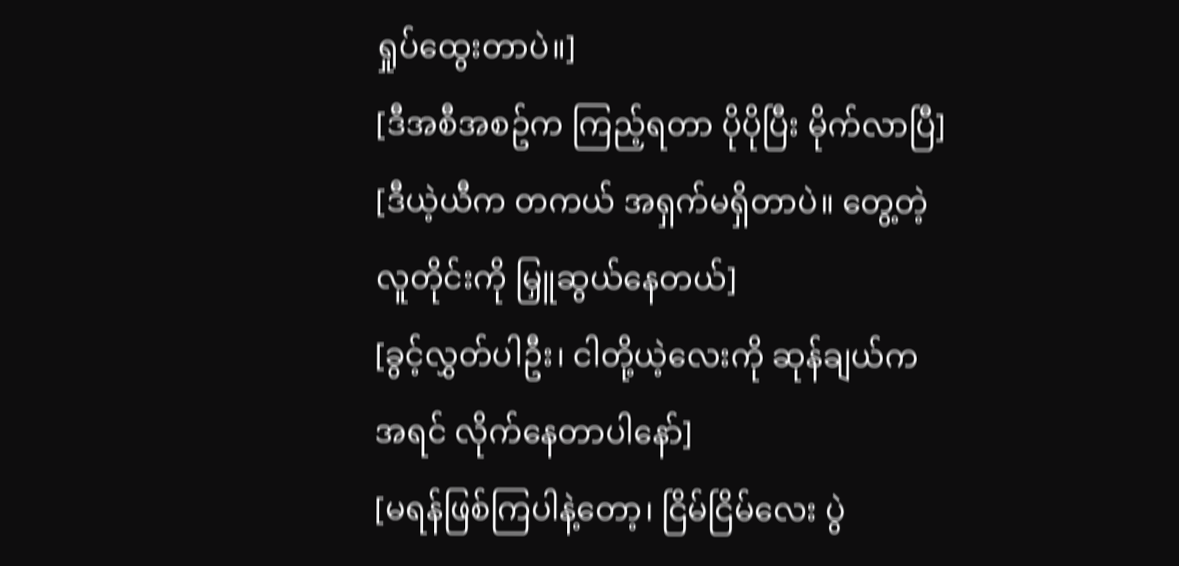ရှုပ်ထွေးတာပဲ။]
[ဒီအစီအစဥ်က ကြည့်ရတာ ပိုပိုပြီး မိုက်လာပြီ]
[ဒီယဲ့ယီက တကယ် အရှက်မရှိတာပဲ။ တွေ့တဲ့လူတိုင်းကို မြှူဆွယ်နေတယ်]
[ခွင့်လွှတ်ပါဦး၊ ငါတို့ယဲ့လေးကို ဆုန်ချယ်က အရင် လိုက်နေတာပါနော်]
[မရန်ဖြစ်ကြပါနဲ့တော့၊ ငြိမ်ငြိမ်လေး ပွဲ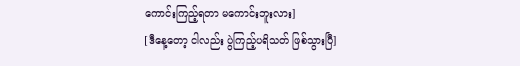ကောင်းကြည့်ရတာ မကောင်းဘူးလား]
[ဒီနေ့တော့ ငါလည်း ပွဲကြည့်ပရိသတ် ဖြစ်သွားပြီ]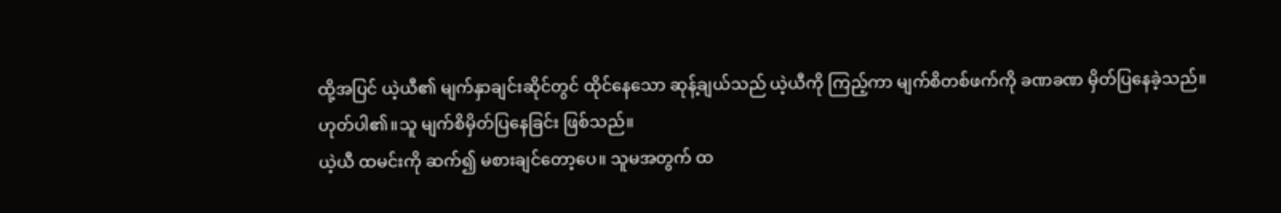ထို့အပြင် ယဲ့ယီ၏ မျက်နှာချင်းဆိုင်တွင် ထိုင်နေသော ဆုန့်ချယ်သည် ယဲ့ယီကို ကြည့်ကာ မျက်စိတစ်ဖက်ကို ခဏခဏ မှိတ်ပြနေခဲ့သည်။
ဟုတ်ပါ၏။သူ မျက်စိမှိတ်ပြနေခြင်း ဖြစ်သည်။
ယဲ့ယီ ထမင်းကို ဆက်၍ မစားချင်တော့ပေ။ သူမအတွက် ထ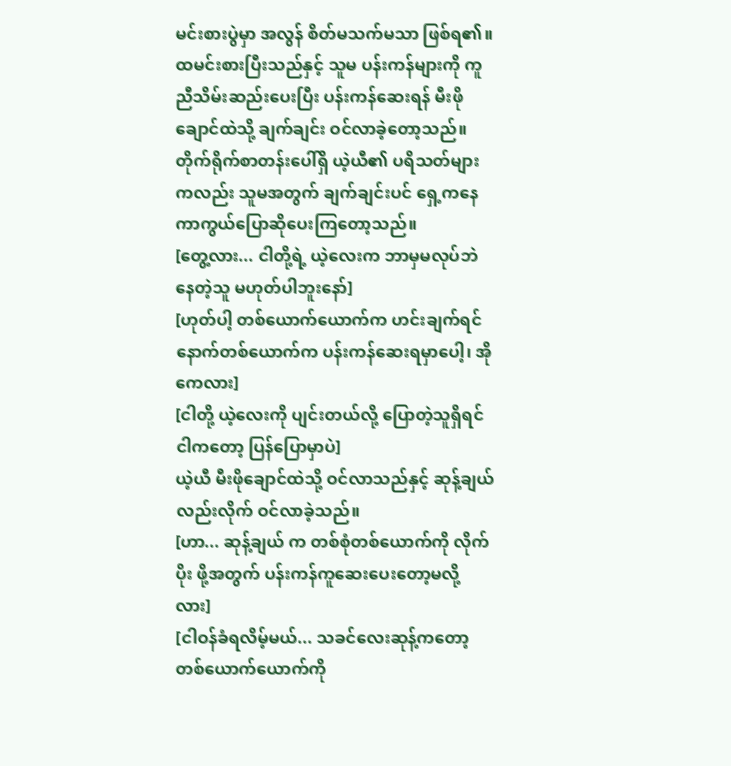မင်းစားပွဲမှာ အလွန် စိတ်မသက်မသာ ဖြစ်ရ၏။
ထမင်းစားပြီးသည်နှင့် သူမ ပန်းကန်များကို ကူညီသိမ်းဆည်းပေးပြီး ပန်းကန်ဆေးရန် မီးဖိုချောင်ထဲသို့ ချက်ချင်း ဝင်လာခဲ့တော့သည်။
တိုက်ရိုက်စာတန်းပေါ်ရှိ ယဲ့ယီ၏ ပရိသတ်များကလည်း သူမအတွက် ချက်ချင်းပင် ရှေ့ကနေ ကာကွယ်ပြောဆိုပေးကြတော့သည်။
[တွေ့လား... ငါတို့ရဲ့ ယဲ့လေးက ဘာမှမလုပ်ဘဲ နေတဲ့သူ မဟုတ်ပါဘူးနော်]
[ဟုတ်ပါ့ တစ်ယောက်ယောက်က ဟင်းချက်ရင် နောက်တစ်ယောက်က ပန်းကန်ဆေးရမှာပေါ့၊ အိုကေလား]
[ငါတို့ ယဲ့လေးကို ပျင်းတယ်လို့ ပြောတဲ့သူရှိရင် ငါကတော့ ပြန်ပြောမှာပဲ]
ယဲ့ယီ မီးဖိုချောင်ထဲသို့ ဝင်လာသည်နှင့် ဆုန့်ချယ်လည်းလိုက် ဝင်လာခဲ့သည်။
[ဟာ... ဆုန့်ချယ် က တစ်စုံတစ်ယောက်ကို လိုက်ပိုး ဖို့အတွက် ပန်းကန်ကူဆေးပေးတော့မလို့လား]
[ငါဝန်ခံရလိမ့်မယ်... သခင်လေးဆုန့်ကတော့ တစ်ယောက်ယောက်ကို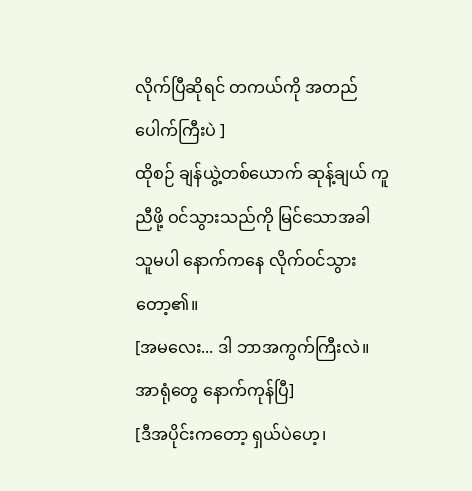လိုက်ပြီဆိုရင် တကယ်ကို အတည်ပေါက်ကြီးပဲ ]
ထိုစဉ် ချန်ယွဲ့တစ်ယောက် ဆုန့်ချယ် ကူညီဖို့ ဝင်သွားသည်ကို မြင်သောအခါ သူမပါ နောက်ကနေ လိုက်ဝင်သွားတော့၏။
[အမလေး... ဒါ ဘာအကွက်ကြီးလဲ။ အာရုံတွေ နောက်ကုန်ပြီ]
[ဒီအပိုင်းကတော့ ရှယ်ပဲဟေ့၊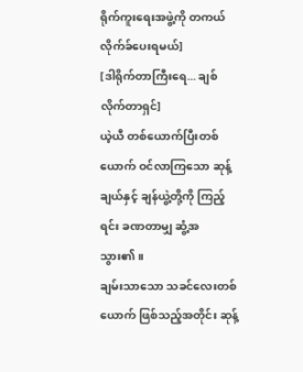ရိုက်ကူးရေးအဖွဲ့ကို တကယ် လိုက်ခ်ပေးရမယ်]
[ဒါရိုက်တာကြီးရေ... ချစ်လိုက်တာရှင်]
ယဲ့ယီ တစ်ယောက်ပြီးတစ်ယောက် ဝင်လာကြသော ဆုန့်ချယ်နှင့် ချန်ယွဲ့တို့ကို ကြည့်ရင်း ခဏတာမျှ ဆွံ့အသွား၏။
ချမ်းသာသော သခင်လေးတစ်ယောက် ဖြစ်သည့်အတိုင်း ဆုန့်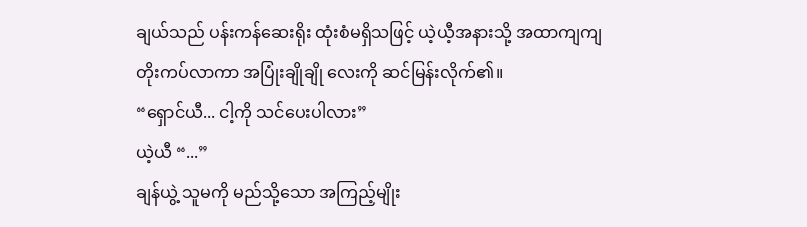ချယ်သည် ပန်းကန်ဆေးရိုး ထုံးစံမရှိသဖြင့် ယဲ့ယီ့အနားသို့ အထာကျကျ တိုးကပ်လာကာ အပြုံးချိုချို လေးကို ဆင်မြန်းလိုက်၏။
“ရှောင်ယီ... ငါ့ကို သင်ပေးပါလား”
ယဲ့ယီ “...”
ချန်ယွဲ့ သူမကို မည်သို့သော အကြည့်မျိုး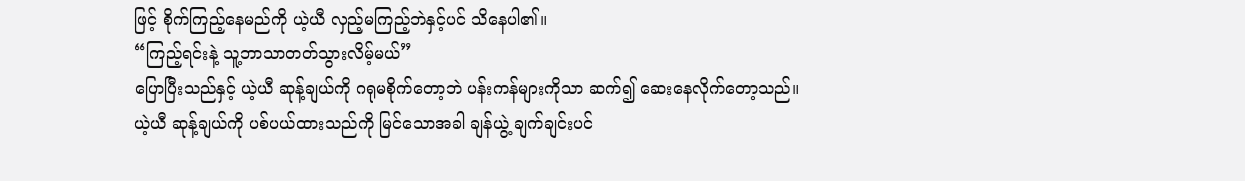ဖြင့် စိုက်ကြည့်နေမည်ကို ယဲ့ယီ လှည့်မကြည့်ဘဲနှင့်ပင် သိနေပါ၏။
“ကြည့်ရင်းနဲ့ သူ့ဘာသာတတ်သွားလိမ့်မယ်”
ပြောပြီးသည်နှင့် ယဲ့ယီ ဆုန့်ချယ်ကို ဂရုမစိုက်တော့ဘဲ ပန်းကန်များကိုသာ ဆက်၍ ဆေးနေလိုက်တော့သည်။
ယဲ့ယီ ဆုန့်ချယ်ကို ပစ်ပယ်ထားသည်ကို မြင်သောအခါ ချန်ယွဲ့ ချက်ချင်းပင်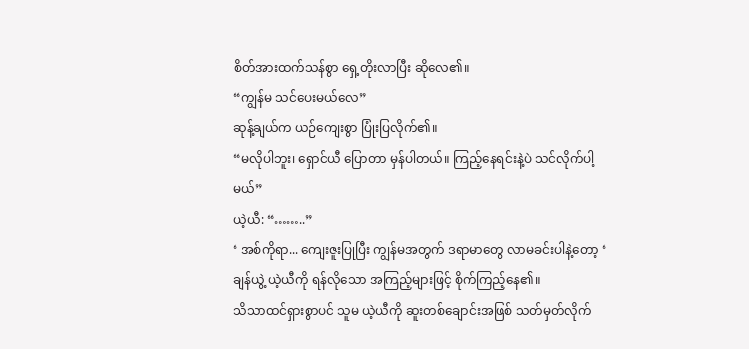စိတ်အားထက်သန်စွာ ရှေ့တိုးလာပြီး ဆိုလေ၏။
“ကျွန်မ သင်ပေးမယ်လေ”
ဆုန့်ချယ်က ယဉ်ကျေးစွာ ပြုံးပြလိုက်၏။
“မလိုပါဘူး၊ ရှောင်ယီ ပြောတာ မှန်ပါတယ်။ ကြည့်နေရင်းနဲ့ပဲ သင်လိုက်ပါ့မယ်”
ယဲ့ယီ: “……..”
‘ အစ်ကိုရာ... ကျေးဇူးပြုပြီး ကျွန်မအတွက် ဒရာမာတွေ လာမခင်းပါနဲ့တော့ ‘
ချန်ယွဲ့ ယဲ့ယီကို ရန်လိုသော အကြည့်များဖြင့် စိုက်ကြည့်နေ၏။
သိသာထင်ရှားစွာပင် သူမ ယဲ့ယီကို ဆူးတစ်ချောင်းအဖြစ် သတ်မှတ်လိုက်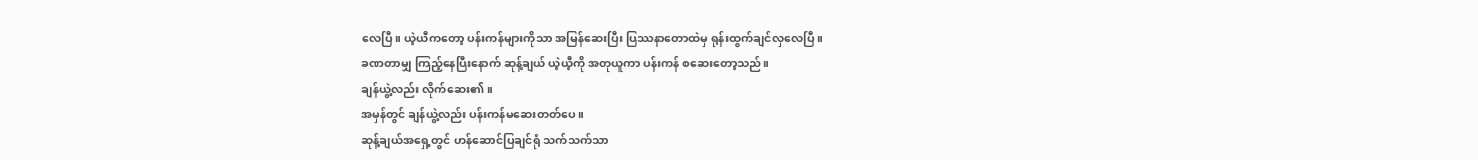လေပြီ။ ယဲ့ယီကတော့ ပန်းကန်များကိုသာ အမြန်ဆေးပြီး ပြဿနာတောထဲမှ ရုန်းထွက်ချင်လှလေပြီ။
ခဏတာမျှ ကြည့်နေပြီးနောက် ဆုန့်ချယ် ယဲ့ယီ့ကို အတုယူကာ ပန်းကန် စဆေးတော့သည်။
ချန်ယွဲ့လည်း လိုက်ဆေး၏။
အမှန်တွင် ချန်ယွဲ့လည်း ပန်းကန်မဆေးတတ်ပေ။
ဆုန့်ချယ်အရှေ့တွင် ဟန်ဆောင်ပြချင်ရုံ သက်သက်သာ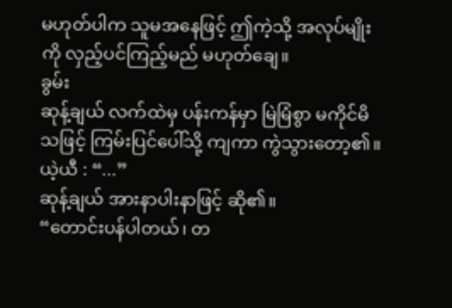မဟုတ်ပါက သူမအနေဖြင့် ဤကဲ့သို့ အလုပ်မျိုးကို လှည့်ပင်ကြည့်မည် မဟုတ်ချေ။
ခွမ်း
ဆုန့်ချယ် လက်ထဲမှ ပန်းကန်မှာ မြဲမြံစွာ မကိုင်မိသဖြင့် ကြမ်းပြင်ပေါ်သို့ ကျကာ ကွဲသွားတော့၏။
ယဲ့ယီ : “...”
ဆုန့်ချယ် အားနာပါးနာဖြင့် ဆို၏။
“တောင်းပန်ပါတယ်၊ တ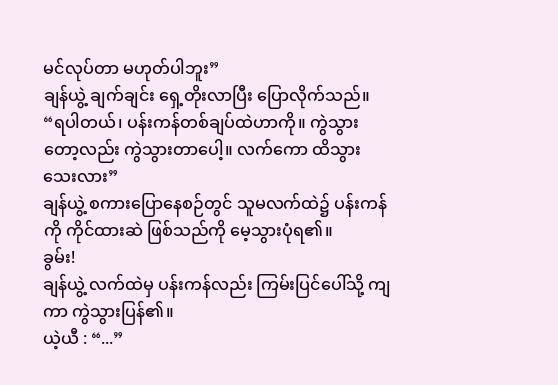မင်လုပ်တာ မဟုတ်ပါဘူး”
ချန်ယွဲ့ ချက်ချင်း ရှေ့တိုးလာပြီး ပြောလိုက်သည်။
“ရပါတယ်၊ ပန်းကန်တစ်ချပ်ထဲဟာကို။ ကွဲသွားတော့လည်း ကွဲသွားတာပေါ့။ လက်ကော ထိသွားသေးလား”
ချန်ယွဲ့ စကားပြောနေစဉ်တွင် သူမလက်ထဲ၌ ပန်းကန်ကို ကိုင်ထားဆဲ ဖြစ်သည်ကို မေ့သွားပုံရ၏။
ခွမ်း!
ချန်ယွဲ့ လက်ထဲမှ ပန်းကန်လည်း ကြမ်းပြင်ပေါ်သို့ ကျကာ ကွဲသွားပြန်၏။
ယဲ့ယီ : “...”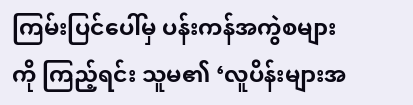ကြမ်းပြင်ပေါ်မှ ပန်းကန်အကွဲစများကို ကြည့်ရင်း သူမ၏ ‘လူပိန်းများအ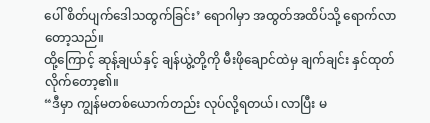ပေါ် စိတ်ပျက်ဒေါသထွက်ခြင်း’ ရောဂါမှာ အထွတ်အထိပ်သို့ ရောက်လာတော့သည်။
ထို့ကြောင့် ဆုန့်ချယ်နှင့် ချန်ယွဲ့တို့ကို မီးဖိုချောင်ထဲမှ ချက်ချင်း နှင်ထုတ်လိုက်တော့၏။
“ဒီမှာ ကျွန်မတစ်ယောက်တည်း လုပ်လို့ရတယ်၊ လာပြီး မ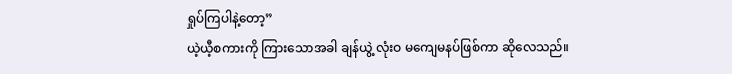ရှုပ်ကြပါနဲ့တော့”
ယဲ့ယီ့စကားကို ကြားသောအခါ ချန်ယွဲ့ လုံးဝ မကျေမနပ်ဖြစ်ကာ ဆိုလေသည်။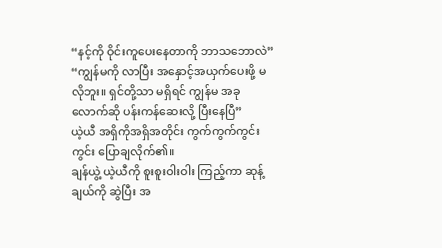“နင့်ကို ဝိုင်းကူပေးနေတာကို ဘာသဘောလဲ”
“ကျွန်မကို လာပြီး အနှောင့်အယှက်ပေးဖို့ မလိုဘူး။ ရှင်တို့သာ မရှိရင် ကျွန်မ အခုလောက်ဆို ပန်းကန်ဆေးလို့ ပြီးနေပြီ”
ယဲ့ယီ အရှိကိုအရှိအတိုင်း ကွက်ကွက်ကွင်းကွင်း ပြောချလိုက်၏။
ချန်ယွဲ့ ယဲ့ယီကို စူးစူးဝါးဝါး ကြည့်ကာ ဆုန့်ချယ်ကို ဆွဲပြီး အ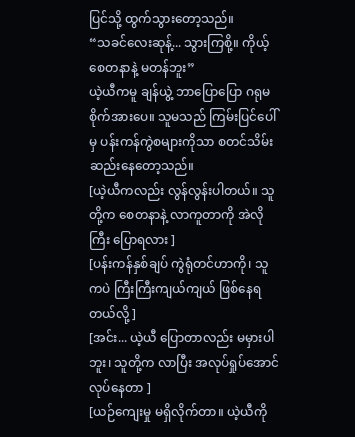ပြင်သို့ ထွက်သွားတော့သည်။
“သခင်လေးဆုန့်... သွားကြစို့။ ကိုယ့်စေတနာနဲ့ မတန်ဘူး”
ယဲ့ယီကမူ ချန်ယွဲ့ ဘာပြောပြော ဂရုမစိုက်အားပေ။ သူမသည် ကြမ်းပြင်ပေါ်မှ ပန်းကန်ကွဲစများကိုသာ စတင်သိမ်းဆည်းနေတော့သည်။
[ယဲ့ယီကလည်း လွန်လွန်းပါတယ်။ သူတို့က စေတနာနဲ့ လာကူတာကို အဲလိုကြီး ပြောရလား ]
[ပန်းကန်နှစ်ချပ် ကွဲရုံတင်ဟာကို၊ သူကပဲ ကြီးကြီးကျယ်ကျယ် ဖြစ်နေရတယ်လို့ ]
[အင်း... ယဲ့ယီ ပြောတာလည်း မမှားပါဘူး၊ သူတို့က လာပြီး အလုပ်ရှုပ်အောင် လုပ်နေတာ ]
[ယဉ်ကျေးမှု မရှိလိုက်တာ။ ယဲ့ယီကို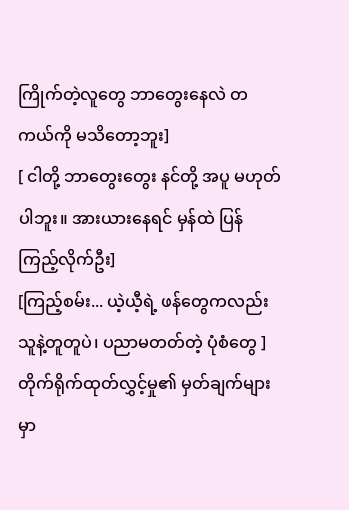ကြိုက်တဲ့လူတွေ ဘာတွေးနေလဲ တကယ်ကို မသိတော့ဘူး]
[ ငါတို့ ဘာတွေးတွေး နင်တို့ အပူ မဟုတ်ပါဘူး။ အားယားနေရင် မှန်ထဲ ပြန်ကြည့်လိုက်ဦး]
[ကြည့်စမ်း... ယဲ့ယီ့ရဲ့ ဖန်တွေကလည်း သူနဲ့တူတူပဲ၊ ပညာမတတ်တဲ့ ပုံစံတွေ ]
တိုက်ရိုက်ထုတ်လွှင့်မှု၏ မှတ်ချက်များ မှာ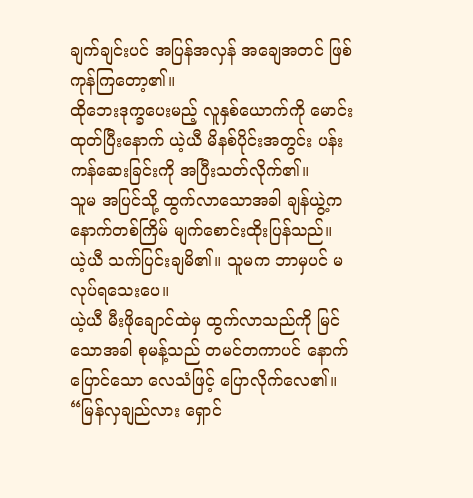ချက်ချင်းပင် အပြန်အလှန် အချေအတင် ဖြစ်ကုန်ကြတော့၏။
ထိုဘေးဒုက္ခပေးမည့် လူနှစ်ယောက်ကို မောင်းထုတ်ပြီးနောက် ယဲ့ယီ မိနစ်ပိုင်းအတွင်း ပန်းကန်ဆေးခြင်းကို အပြီးသတ်လိုက်၏။
သူမ အပြင်သို့ ထွက်လာသောအခါ ချန်ယွဲ့က နောက်တစ်ကြိမ် မျက်စောင်းထိုးပြန်သည်။
ယဲ့ယီ သက်ပြင်းချမိ၏။ သူမက ဘာမှပင် မလုပ်ရသေးပေ။
ယဲ့ယီ မီးဖိုချောင်ထဲမှ ထွက်လာသည်ကို မြင်သောအခါ စုမန့်သည် တမင်တကာပင် နောက်ပြောင်သော လေသံဖြင့် ပြောလိုက်လေ၏။
“မြန်လှချည်လား ရှောင်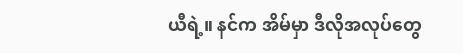ယီရဲ့။ နင်က အိမ်မှာ ဒီလိုအလုပ်တွေ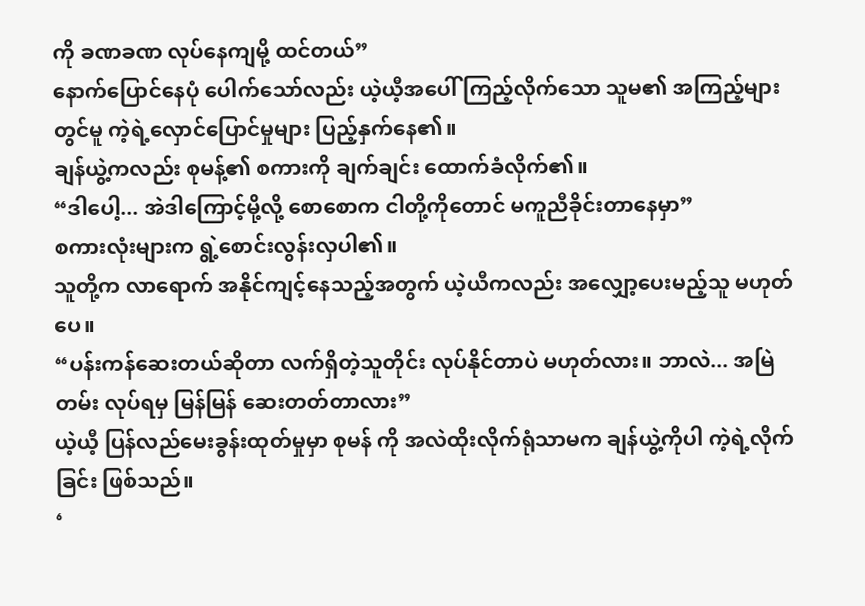ကို ခဏခဏ လုပ်နေကျမို့ ထင်တယ်”
နောက်ပြောင်နေပုံ ပေါက်သော်လည်း ယဲ့ယီ့အပေါ် ကြည့်လိုက်သော သူမ၏ အကြည့်များတွင်မူ ကဲ့ရဲ့လှောင်ပြောင်မှုများ ပြည့်နှက်နေ၏။
ချန်ယွဲ့ကလည်း စုမန့်၏ စကားကို ချက်ချင်း ထောက်ခံလိုက်၏။
“ဒါပေါ့... အဲဒါကြောင့်မို့လို့ စောစောက ငါတို့ကိုတောင် မကူညီခိုင်းတာနေမှာ”
စကားလုံးများက ရွဲ့စောင်းလွန်းလှပါ၏။
သူတို့က လာရောက် အနိုင်ကျင့်နေသည့်အတွက် ယဲ့ယီကလည်း အလျှော့ပေးမည့်သူ မဟုတ်ပေ။
“ပန်းကန်ဆေးတယ်ဆိုတာ လက်ရှိတဲ့သူတိုင်း လုပ်နိုင်တာပဲ မဟုတ်လား။ ဘာလဲ... အမြဲတမ်း လုပ်ရမှ မြန်မြန် ဆေးတတ်တာလား”
ယဲ့ယီ့ ပြန်လည်မေးခွန်းထုတ်မှုမှာ စုမန် ကို အလဲထိုးလိုက်ရုံသာမက ချန်ယွဲ့ကိုပါ ကဲ့ရဲ့လိုက်ခြင်း ဖြစ်သည်။
‘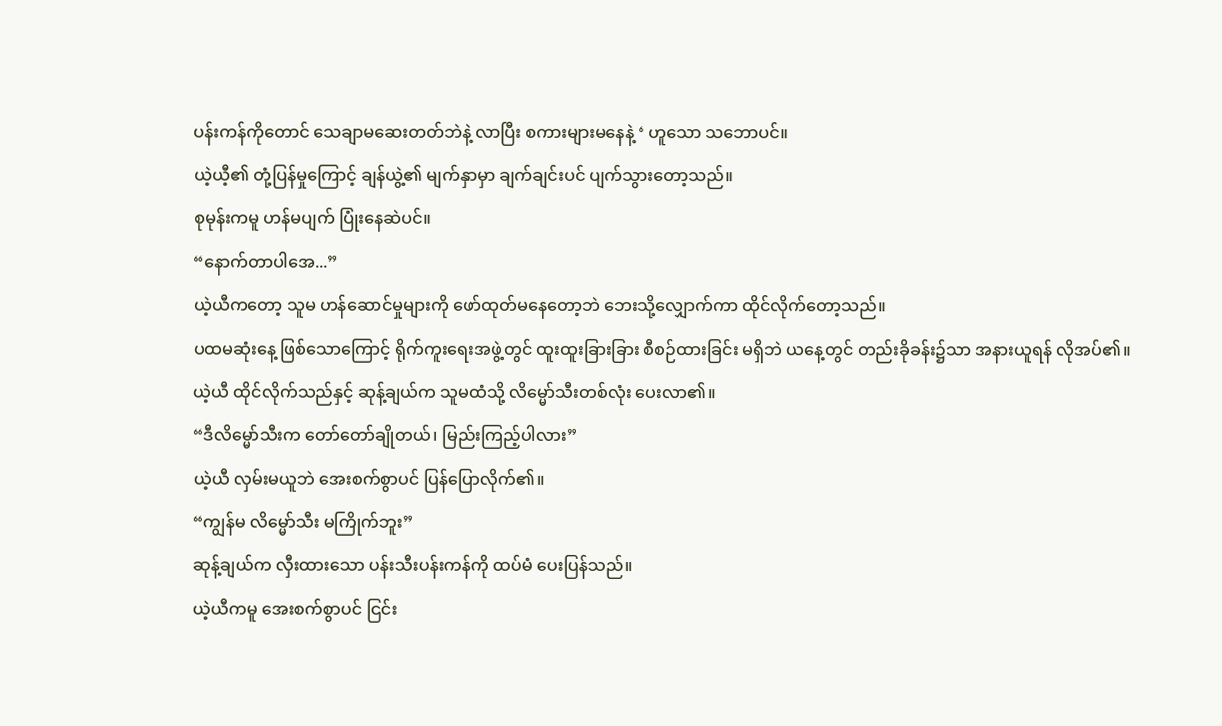ပန်းကန်ကိုတောင် သေချာမဆေးတတ်ဘဲနဲ့ လာပြီး စကားများမနေနဲ့ ‘ ဟူသော သဘောပင်။
ယဲ့ယီ့၏ တုံ့ပြန်မှုကြောင့် ချန်ယွဲ့၏ မျက်နှာမှာ ချက်ချင်းပင် ပျက်သွားတော့သည်။
စုမုန်းကမူ ဟန်မပျက် ပြုံးနေဆဲပင်။
“နောက်တာပါအေ...”
ယဲ့ယီကတော့ သူမ ဟန်ဆောင်မှုများကို ဖော်ထုတ်မနေတော့ဘဲ ဘေးသို့လျှောက်ကာ ထိုင်လိုက်တော့သည်။
ပထမဆုံးနေ့ ဖြစ်သောကြောင့် ရိုက်ကူးရေးအဖွဲ့တွင် ထူးထူးခြားခြား စီစဉ်ထားခြင်း မရှိဘဲ ယနေ့တွင် တည်းခိုခန်း၌သာ အနားယူရန် လိုအပ်၏။
ယဲ့ယီ ထိုင်လိုက်သည်နှင့် ဆုန့်ချယ်က သူမထံသို့ လိမ္မော်သီးတစ်လုံး ပေးလာ၏။
“ဒီလိမ္မော်သီးက တော်တော်ချိုတယ်၊ မြည်းကြည့်ပါလား”
ယဲ့ယီ လှမ်းမယူဘဲ အေးစက်စွာပင် ပြန်ပြောလိုက်၏။
“ကျွန်မ လိမ္မော်သီး မကြိုက်ဘူး”
ဆုန့်ချယ်က လှီးထားသော ပန်းသီးပန်းကန်ကို ထပ်မံ ပေးပြန်သည်။
ယဲ့ယီကမူ အေးစက်စွာပင် ငြင်း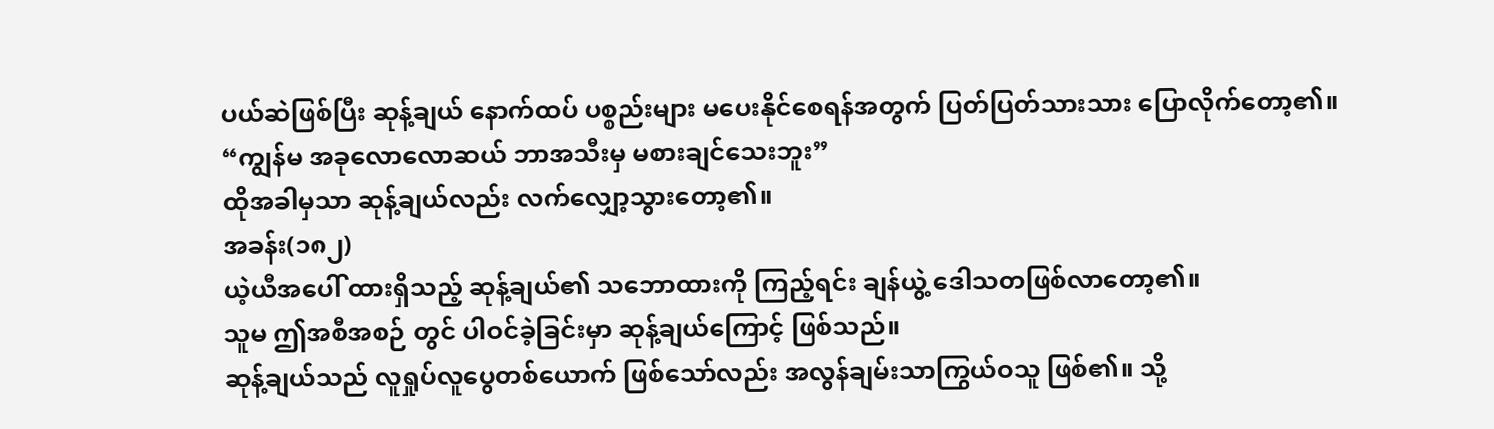ပယ်ဆဲဖြစ်ပြီး ဆုန့်ချယ် နောက်ထပ် ပစ္စည်းများ မပေးနိုင်စေရန်အတွက် ပြတ်ပြတ်သားသား ပြောလိုက်တော့၏။
“ကျွန်မ အခုလောလောဆယ် ဘာအသီးမှ မစားချင်သေးဘူး”
ထိုအခါမှသာ ဆုန့်ချယ်လည်း လက်လျှော့သွားတော့၏။
အခန်း(၁၈၂)
ယဲ့ယီအပေါ် ထားရှိသည့် ဆုန့်ချယ်၏ သဘောထားကို ကြည့်ရင်း ချန်ယွဲ့ ဒေါသတဖြစ်လာတော့၏။
သူမ ဤအစီအစဉ် တွင် ပါဝင်ခဲ့ခြင်းမှာ ဆုန့်ချယ်ကြောင့် ဖြစ်သည်။
ဆုန့်ချယ်သည် လူရှုပ်လူပွေတစ်ယောက် ဖြစ်သော်လည်း အလွန်ချမ်းသာကြွယ်ဝသူ ဖြစ်၏။ သို့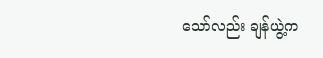သော်လည်း ချန်ယွဲ့က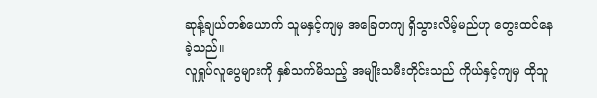ဆုန့်ချယ်တစ်ယောက် သူမနှင့်ကျမှ အခြေတကျ ရှိသွားလိမ့်မည်ဟု တွေးထင်နေခဲ့သည်။
လူရှုပ်လူပွေများကို နှစ်သက်မိသည့် အမျိုးသမီးတိုင်းသည် ကိုယ်နှင့်ကျမှ ထိုသူ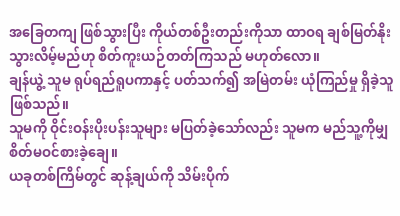အခြေတကျ ဖြစ်သွားပြီး ကိုယ်တစ်ဦးတည်းကိုသာ ထာဝရ ချစ်မြတ်နိုးသွားလိမ့်မည်ဟု စိတ်ကူးယဉ်တတ်ကြသည် မဟုတ်လော။
ချန်ယွဲ့ သူမ ရုပ်ရည်ရူပကာနှင့် ပတ်သက်၍ အမြဲတမ်း ယုံကြည်မှု ရှိခဲ့သူ ဖြစ်သည်။
သူမကို ဝိုင်းဝန်းပိုးပန်းသူများ မပြတ်ခဲ့သော်လည်း သူမက မည်သူ့ကိုမျှ စိတ်မဝင်စားခဲ့ချေ။
ယခုတစ်ကြိမ်တွင် ဆုန့်ချယ်ကို သိမ်းပိုက်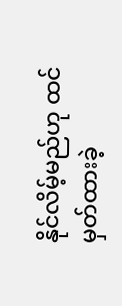နိုင်လိမ့်မည်ဟု ထင်မှတ်ထားခဲ့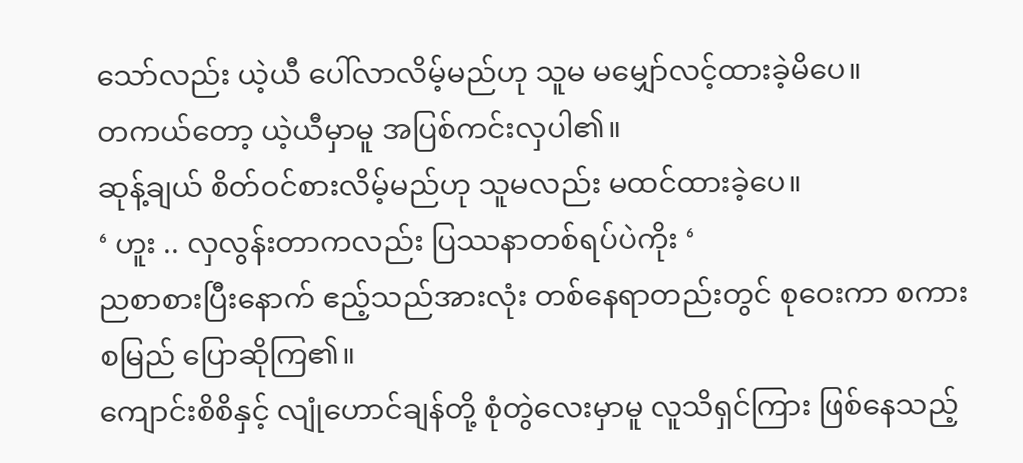သော်လည်း ယဲ့ယီ ပေါ်လာလိမ့်မည်ဟု သူမ မမျှော်လင့်ထားခဲ့မိပေ။
တကယ်တော့ ယဲ့ယီမှာမူ အပြစ်ကင်းလှပါ၏။
ဆုန့်ချယ် စိတ်ဝင်စားလိမ့်မည်ဟု သူမလည်း မထင်ထားခဲ့ပေ။
‘ ဟူး .. လှလွန်းတာကလည်း ပြဿနာတစ်ရပ်ပဲကိုး ‘
ညစာစားပြီးနောက် ဧည့်သည်အားလုံး တစ်နေရာတည်းတွင် စုဝေးကာ စကားစမြည် ပြောဆိုကြ၏။
ကျောင်းစိစိနှင့် လျုံဟောင်ချန်တို့ စုံတွဲလေးမှာမူ လူသိရှင်ကြား ဖြစ်နေသည့်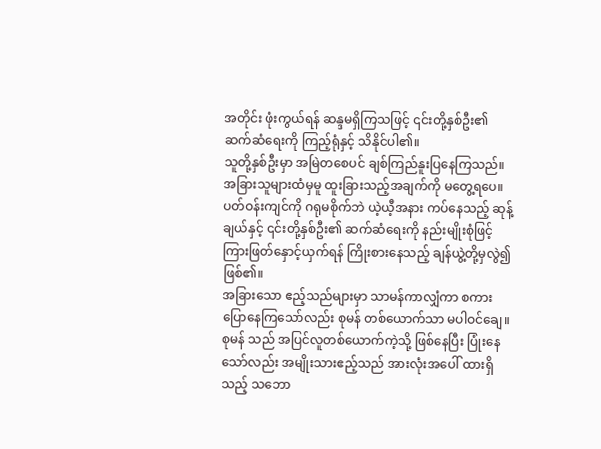အတိုင်း ဖုံးကွယ်ရန် ဆန္ဒမရှိကြသဖြင့် ၎င်းတို့နှစ်ဦး၏ ဆက်ဆံရေးကို ကြည့်ရုံနှင့် သိနိုင်ပါ၏။
သူတို့နှစ်ဦးမှာ အမြဲတစေပင် ချစ်ကြည်နူးပြနေကြသည်။
အခြားသူများထံမှမူ ထူးခြားသည့်အချက်ကို မတွေ့ရပေ။ ပတ်ဝန်းကျင်ကို ဂရုမစိုက်ဘဲ ယဲ့ယီ့အနား ကပ်နေသည့် ဆုန့်ချယ်နှင့် ၎င်းတို့နှစ်ဦး၏ ဆက်ဆံရေးကို နည်းမျိုးစုံဖြင့် ကြားဖြတ်နှောင့်ယှက်ရန် ကြိုးစားနေသည့် ချန်ယွဲ့တို့မှလွဲ၍ ဖြစ်၏။
အခြားသော ဧည့်သည်များမှာ သာမန်ကာလျှံကာ စကားပြောနေကြသော်လည်း စုမန် တစ်ယောက်သာ မပါဝင်ချေ။
စုမန် သည် အပြင်လူတစ်ယောက်ကဲ့သို့ ဖြစ်နေပြီး ပြုံးနေသော်လည်း အမျိုးသားဧည့်သည် အားလုံးအပေါ် ထားရှိသည့် သဘော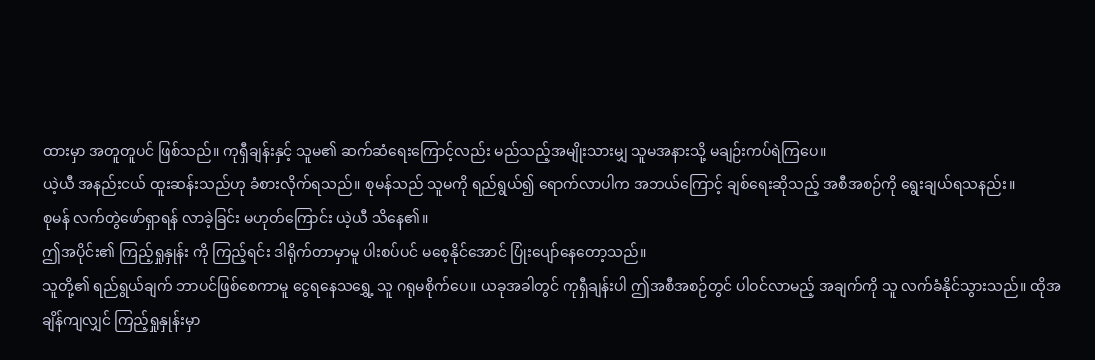ထားမှာ အတူတူပင် ဖြစ်သည်။ ကုရှီချန်းနှင့် သူမ၏ ဆက်ဆံရေးကြောင့်လည်း မည်သည့်အမျိုးသားမျှ သူမအနားသို့ မချဉ်းကပ်ရဲကြပေ။
ယဲ့ယီ အနည်းငယ် ထူးဆန်းသည်ဟု ခံစားလိုက်ရသည်။ စုမန်သည် သူမကို ရည်ရွယ်၍ ရောက်လာပါက အဘယ်ကြောင့် ချစ်ရေးဆိုသည့် အစီအစဉ်ကို ရွေးချယ်ရသနည်း။
စုမန် လက်တွဲဖော်ရှာရန် လာခဲ့ခြင်း မဟုတ်ကြောင်း ယဲ့ယီ သိနေ၏။
ဤအပိုင်း၏ ကြည့်ရှုနှုန်း ကို ကြည့်ရင်း ဒါရိုက်တာမှာမူ ပါးစပ်ပင် မစေ့နိုင်အောင် ပြုံးပျော်နေတော့သည်။
သူတို့၏ ရည်ရွယ်ချက် ဘာပင်ဖြစ်စေကာမူ ငွေရနေသရွှေ့ သူ ဂရုမစိုက်ပေ။ ယခုအခါတွင် ကုရှီချန်းပါ ဤအစီအစဉ်တွင် ပါဝင်လာမည့် အချက်ကို သူ လက်ခံနိုင်သွားသည်။ ထိုအချိန်ကျလျှင် ကြည့်ရှုနှုန်းမှာ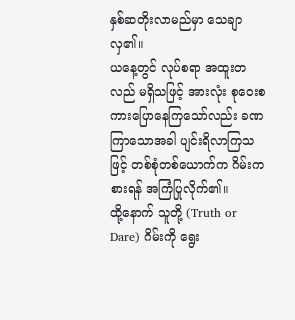နှစ်ဆတိုးလာမည်မှာ သေချာလှ၏။
ယနေ့တွင် လုပ်စရာ အထူးတလည် မရှိသဖြင့် အားလုံး စုဝေးစကားပြောနေကြသော်လည်း ခဏကြာသောအခါ ပျင်းရိလာကြသဖြင့် တစ်စုံတစ်ယောက်က ဂိမ်းကစားရန် အကြံပြုလိုက်၏။
ထို့နောက် သူတို့ (Truth or Dare) ဂိမ်းကို ရွေး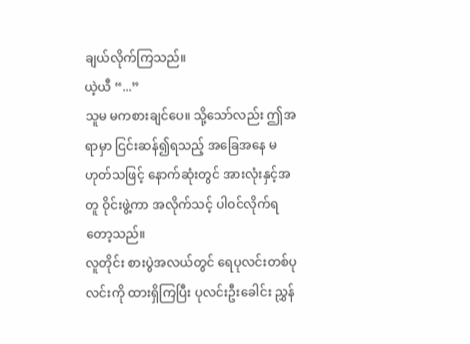ချယ်လိုက်ကြသည်။
ယဲ့ယီ “...”
သူမ မကစားချင်ပေ။ သို့သော်လည်း ဤအရာမှာ ငြင်းဆန်၍ရသည့် အခြေအနေ မဟုတ်သဖြင့် နောက်ဆုံးတွင် အားလုံးနှင့်အတူ ဝိုင်းဖွဲ့ကာ အလိုက်သင့် ပါဝင်လိုက်ရတော့သည်။
လူတိုင်း စားပွဲအလယ်တွင် ရေပုလင်းတစ်ပုလင်းကို ထားရှိကြပြီး ပုလင်းဦးခေါင်း ညွှန်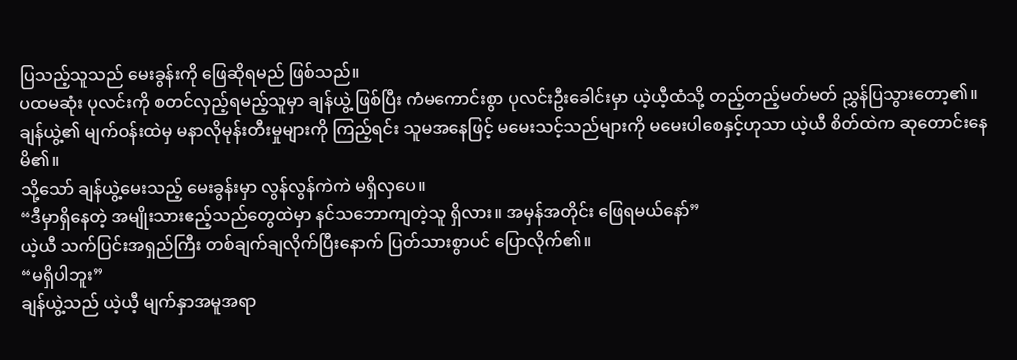ပြသည့်သူသည် မေးခွန်းကို ဖြေဆိုရမည် ဖြစ်သည်။
ပထမဆုံး ပုလင်းကို စတင်လှည့်ရမည့်သူမှာ ချန်ယွဲ့ ဖြစ်ပြီး ကံမကောင်းစွာ ပုလင်းဦးခေါင်းမှာ ယဲ့ယီ့ထံသို့ တည့်တည့်မတ်မတ် ညွှန်ပြသွားတော့၏။
ချန်ယွဲ့၏ မျက်ဝန်းထဲမှ မနာလိုမုန်းတီးမှုများကို ကြည့်ရင်း သူမအနေဖြင့် မမေးသင့်သည်များကို မမေးပါစေနှင့်ဟုသာ ယဲ့ယီ စိတ်ထဲက ဆုတောင်းနေမိ၏။
သို့သော် ချန်ယွဲ့မေးသည့် မေးခွန်းမှာ လွန်လွန်ကဲကဲ မရှိလှပေ။
“ဒီမှာရှိနေတဲ့ အမျိုးသားဧည့်သည်တွေထဲမှာ နင်သဘောကျတဲ့သူ ရှိလား။ အမှန်အတိုင်း ဖြေရမယ်နော်”
ယဲ့ယီ သက်ပြင်းအရှည်ကြီး တစ်ချက်ချလိုက်ပြီးနောက် ပြတ်သားစွာပင် ပြောလိုက်၏။
“မရှိပါဘူး”
ချန်ယွဲ့သည် ယဲ့ယီ့ မျက်နှာအမူအရာ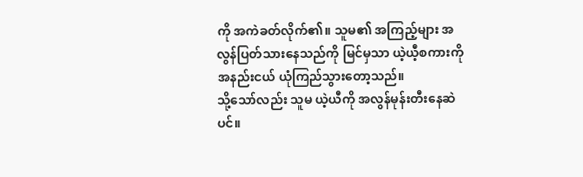ကို အကဲခတ်လိုက်၏။ သူမ၏ အကြည့်များ အလွန်ပြတ်သားနေသည်ကို မြင်မှသာ ယဲ့ယီ့စကားကို အနည်းငယ် ယုံကြည်သွားတော့သည်။
သို့သော်လည်း သူမ ယဲ့ယီကို အလွန်မုန်းတီးနေဆဲပင်။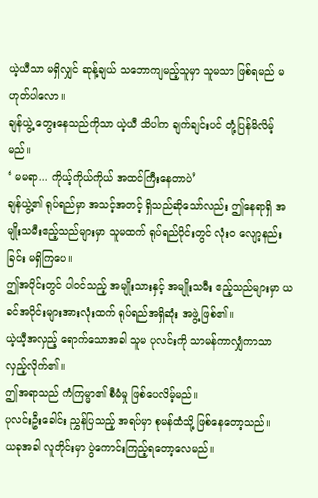ယဲ့ယီသာ မရှိလျှင် ဆုန့်ချယ် သဘောကျမည့်သူမှာ သူမသာ ဖြစ်ရမည် မဟုတ်ပါလော။
ချန်ယွဲ့ တွေးနေသည်ကိုသာ ယဲ့ယီ သိပါက ချက်ချင်းပင် တုံ့ပြန်မိလိမ့်မည်။
‘ မမရာ... ကိုယ့်ကိုယ်ကိုယ် အထင်ကြီးနေတာပဲ’
ချန်ယွဲ့၏ ရုပ်ရည်မှာ အသင့်အတင့် ရှိသည်ဆိုသော်လည်း ဤနေရာရှိ အမျိုးသမီးဧည့်သည်များမှာ သူမထက် ရုပ်ရည်ပိုင်းတွင် လုံးဝ လျော့နည်းခြင်း မရှိကြပေ။
ဤအပိုင်းတွင် ပါဝင်သည့် အမျိုးသားနှင့် အမျိုးသမီး ဧည့်သည်များမှာ ယခင်အပိုင်းများအားလုံးထက် ရုပ်ရည်အရှိဆုံး အဖွဲ့ ဖြစ်၏။
ယဲ့ယီ့အလှည့် ရောက်သောအခါ သူမ ပုလင်းကို သာမန်ကာလျှံကာသာ လှည့်လိုက်၏။
ဤအရာသည် ကံကြမ္မာ၏ စီမံမှု ဖြစ်ပေလိမ့်မည်။
ပုလင်းဦးခေါင်း ညွှန်ပြသည့် အရပ်မှာ စုမန်ထံသို့ ဖြစ်နေတော့သည်။
ယခုအခါ လူတိုင်းမှာ ပွဲကောင်းကြည့်ရတော့လေမည်။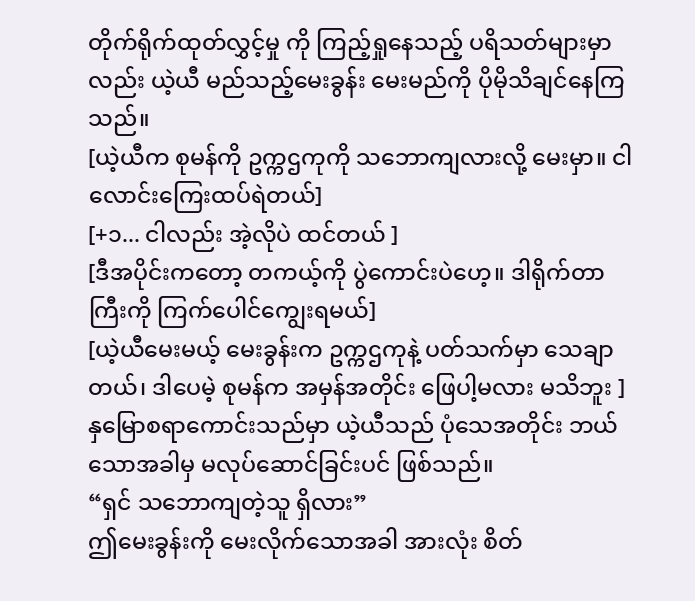တိုက်ရိုက်ထုတ်လွှင့်မှု ကို ကြည့်ရှုနေသည့် ပရိသတ်များမှာလည်း ယဲ့ယီ မည်သည့်မေးခွန်း မေးမည်ကို ပိုမိုသိချင်နေကြသည်။
[ယဲ့ယီက စုမန်ကို ဥက္ကဌကုကို သဘောကျလားလို့ မေးမှာ။ ငါလောင်းကြေးထပ်ရဲတယ်]
[+၁... ငါလည်း အဲ့လိုပဲ ထင်တယ် ]
[ဒီအပိုင်းကတော့ တကယ့်ကို ပွဲကောင်းပဲဟေ့။ ဒါရိုက်တာကြီးကို ကြက်ပေါင်ကျွေးရမယ်]
[ယဲ့ယီမေးမယ့် မေးခွန်းက ဥက္ကဌကုနဲ့ ပတ်သက်မှာ သေချာတယ်၊ ဒါပေမဲ့ စုမန်က အမှန်အတိုင်း ဖြေပါ့မလား မသိဘူး ]
နှမြောစရာကောင်းသည်မှာ ယဲ့ယီသည် ပုံသေအတိုင်း ဘယ်သောအခါမှ မလုပ်ဆောင်ခြင်းပင် ဖြစ်သည်။
“ရှင် သဘောကျတဲ့သူ ရှိလား”
ဤမေးခွန်းကို မေးလိုက်သောအခါ အားလုံး စိတ်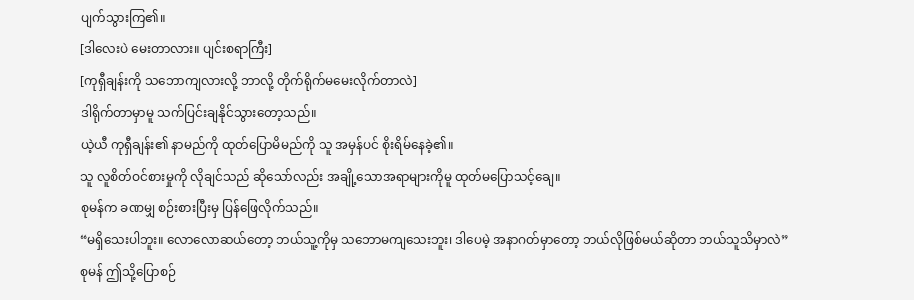ပျက်သွားကြ၏။
[ဒါလေးပဲ မေးတာလား။ ပျင်းစရာကြီး]
[ကုရှီချန်းကို သဘောကျလားလို့ ဘာလို့ တိုက်ရိုက်မမေးလိုက်တာလဲ]
ဒါရိုက်တာမှာမူ သက်ပြင်းချနိုင်သွားတော့သည်။
ယဲ့ယီ ကုရှီချန်း၏ နာမည်ကို ထုတ်ပြောမိမည်ကို သူ အမှန်ပင် စိုးရိမ်နေခဲ့၏။
သူ လူစိတ်ဝင်စားမှုကို လိုချင်သည် ဆိုသော်လည်း အချို့သောအရာများကိုမူ ထုတ်မပြောသင့်ချေ။
စုမန်က ခဏမျှ စဉ်းစားပြီးမှ ပြန်ဖြေလိုက်သည်။
“မရှိသေးပါဘူး။ လောလောဆယ်တော့ ဘယ်သူ့ကိုမှ သဘောမကျသေးဘူး၊ ဒါပေမဲ့ အနာဂတ်မှာတော့ ဘယ်လိုဖြစ်မယ်ဆိုတာ ဘယ်သူသိမှာလဲ”
စုမန် ဤသို့ပြောစဉ်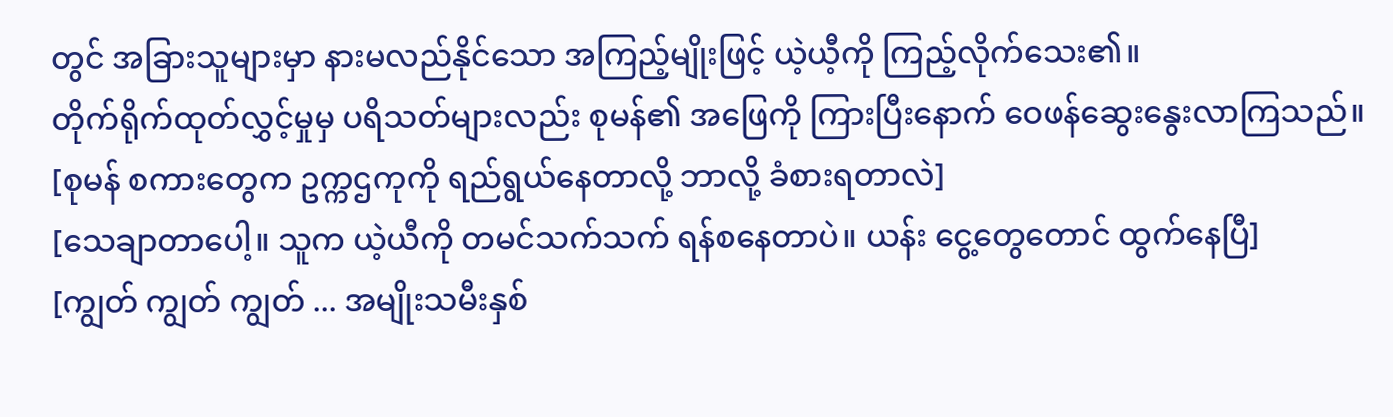တွင် အခြားသူများမှာ နားမလည်နိုင်သော အကြည့်မျိုးဖြင့် ယဲ့ယီ့ကို ကြည့်လိုက်သေး၏။
တိုက်ရိုက်ထုတ်လွှင့်မှုမှ ပရိသတ်များလည်း စုမန်၏ အဖြေကို ကြားပြီးနောက် ဝေဖန်ဆွေးနွေးလာကြသည်။
[စုမန် စကားတွေက ဥက္ကဌကုကို ရည်ရွယ်နေတာလို့ ဘာလို့ ခံစားရတာလဲ]
[သေချာတာပေါ့။ သူက ယဲ့ယီကို တမင်သက်သက် ရန်စနေတာပဲ။ ယန်း ငွေ့တွေတောင် ထွက်နေပြီ]
[ကျွတ် ကျွတ် ကျွတ် ... အမျိုးသမီးနှစ်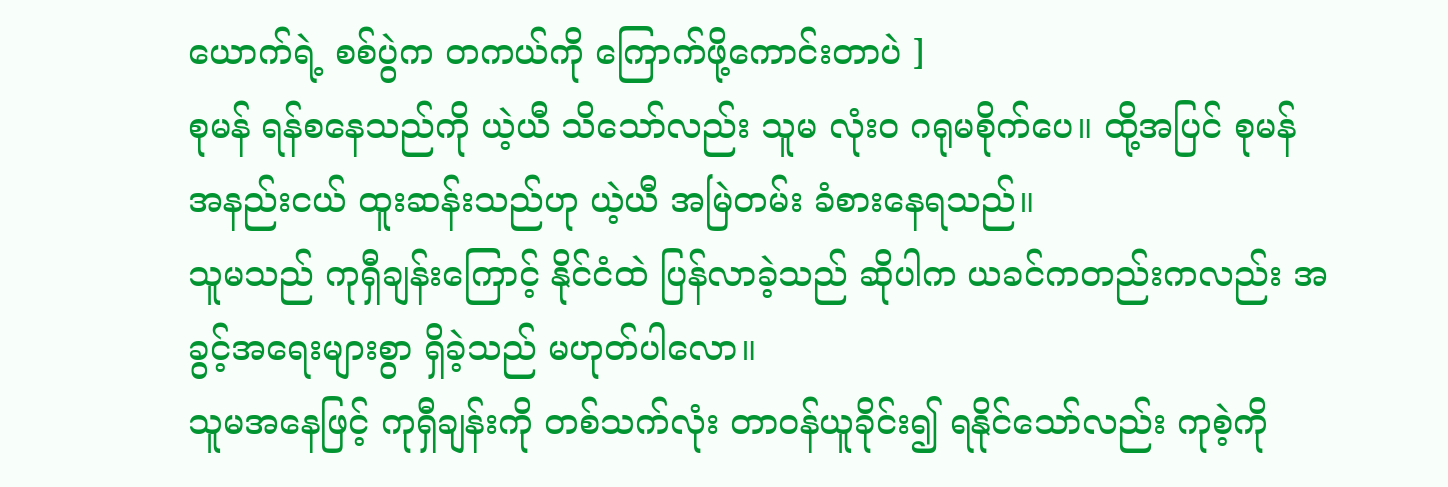ယောက်ရဲ့ စစ်ပွဲက တကယ်ကို ကြောက်ဖို့ကောင်းတာပဲ ]
စုမန် ရန်စနေသည်ကို ယဲ့ယီ သိသော်လည်း သူမ လုံးဝ ဂရုမစိုက်ပေ။ ထို့အပြင် စုမန် အနည်းငယ် ထူးဆန်းသည်ဟု ယဲ့ယီ အမြဲတမ်း ခံစားနေရသည်။
သူမသည် ကုရှီချန်းကြောင့် နိုင်ငံထဲ ပြန်လာခဲ့သည် ဆိုပါက ယခင်ကတည်းကလည်း အခွင့်အရေးများစွာ ရှိခဲ့သည် မဟုတ်ပါလော။
သူမအနေဖြင့် ကုရှီချန်းကို တစ်သက်လုံး တာဝန်ယူခိုင်း၍ ရနိုင်သော်လည်း ကုစဲ့ကို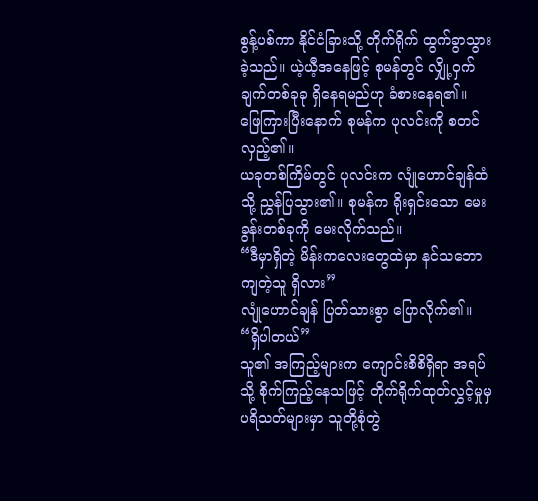စွန့်ပစ်ကာ နိုင်ငံခြားသို့ တိုက်ရိုက် ထွက်ခွာသွားခဲ့သည်။ ယဲ့ယီ့အနေဖြင့် စုမန်တွင် လျှို့ဝှက်ချက်တစ်ခုခု ရှိနေရမည်ဟု ခံစားနေရ၏။
ဖြေကြားပြီးနောက် စုမန်က ပုလင်းကို စတင်လှည့်၏။
ယခုတစ်ကြိမ်တွင် ပုလင်းက လျုံဟောင်ချန်ထံသို့ ညွှန်ပြသွား၏။ စုမန်က ရိုးရှင်းသော မေးခွန်းတစ်ခုကို မေးလိုက်သည်။
“ဒီမှာရှိတဲ့ မိန်းကလေးတွေထဲမှာ နင်သဘောကျတဲ့သူ ရှိလား”
လျုံဟောင်ချန် ပြတ်သားစွာ ပြောလိုက်၏။
“ရှိပါတယ်”
သူ၏ အကြည့်များက ကျောင်းစိစိရှိရာ အရပ်သို့ စိုက်ကြည့်နေသဖြင့် တိုက်ရိုက်ထုတ်လွှင့်မှုမှ ပရိသတ်များမှာ သူတို့စုံတွဲ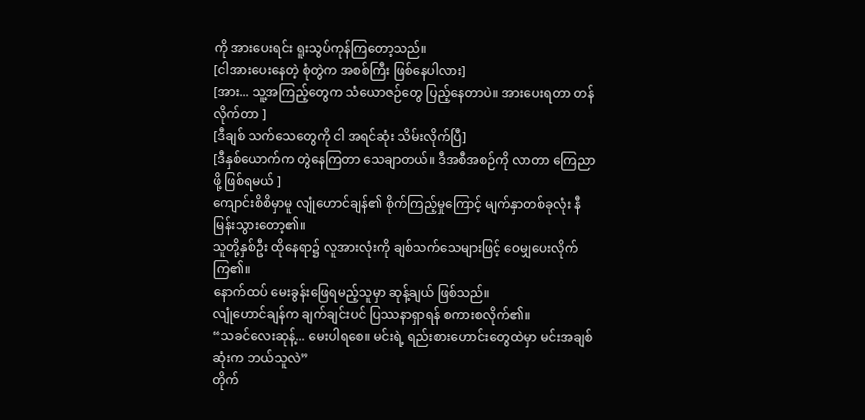ကို အားပေးရင်း ရူးသွပ်ကုန်ကြတော့သည်။
[ငါအားပေးနေတဲ့ စုံတွဲက အစစ်ကြီး ဖြစ်နေပါလား]
[အား... သူ့အကြည့်တွေက သံယောဇဉ်တွေ ပြည့်နေတာပဲ။ အားပေးရတာ တန်လိုက်တာ ]
[ဒီချစ် သက်သေတွေကို ငါ အရင်ဆုံး သိမ်းလိုက်ပြီ]
[ဒီနှစ်ယောက်က တွဲနေကြတာ သေချာတယ်။ ဒီအစီအစဉ်ကို လာတာ ကြေညာဖို့ ဖြစ်ရမယ် ]
ကျောင်းစိစိမှာမူ လျုံဟောင်ချန်၏ စိုက်ကြည့်မှုကြောင့် မျက်နှာတစ်ခုလုံး နီမြန်းသွားတော့၏။
သူတို့နှစ်ဦး ထိုနေရာ၌ လူအားလုံးကို ချစ်သက်သေများဖြင့် ဝေမျှပေးလိုက်ကြ၏။
နောက်ထပ် မေးခွန်းဖြေရမည့်သူမှာ ဆုန့်ချယ် ဖြစ်သည်။
လျုံဟောင်ချန်က ချက်ချင်းပင် ပြဿနာရှာရန် စကားစလိုက်၏။
“သခင်လေးဆုန့်... မေးပါရစေ။ မင်းရဲ့ ရည်းစားဟောင်းတွေထဲမှာ မင်းအချစ်ဆုံးက ဘယ်သူလဲ”
တိုက်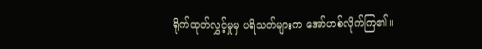ရိုက်ထုတ်လွှင့်မှုမှ ပရိသတ်များက အော်ဟစ်လိုက်ကြ၏။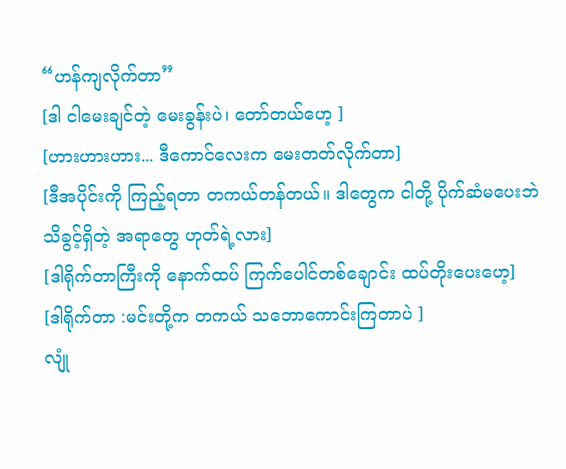“ဟန်ကျလိုက်တာ”
[ဒါ ငါမေးချင်တဲ့ မေးခွန်းပဲ၊ တော်တယ်ဟေ့ ]
[ဟားဟားဟား... ဒီကောင်လေးက မေးတတ်လိုက်တာ]
[ဒီအပိုင်းကို ကြည့်ရတာ တကယ်တန်တယ်။ ဒါတွေက ငါတို့ ပိုက်ဆံမပေးဘဲ သိခွင့်ရှိတဲ့ အရာတွေ ဟုတ်ရဲ့လား]
[ဒါရိုက်တာကြီးကို နောက်ထပ် ကြက်ပေါင်တစ်ချောင်း ထပ်တိုးပေးဟေ့]
[ဒါရိုက်တာ :မင်းတို့က တကယ် သဘောကောင်းကြတာပဲ ]
လျုံ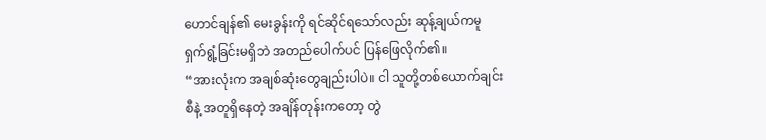ဟောင်ချန်၏ မေးခွန်းကို ရင်ဆိုင်ရသော်လည်း ဆုန့်ချယ်ကမူ ရှက်ရွံ့ခြင်းမရှိဘဲ အတည်ပေါက်ပင် ပြန်ဖြေလိုက်၏။
“အားလုံးက အချစ်ဆုံးတွေချည်းပါပဲ။ ငါ သူတို့တစ်ယောက်ချင်းစီနဲ့ အတူရှိနေတဲ့ အချိန်တုန်းကတော့ တွဲ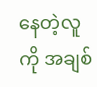နေတဲ့လူကို အချစ်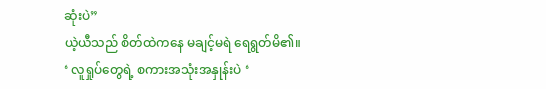ဆုံးပဲ”
ယဲ့ယီသည် စိတ်ထဲကနေ မချင့်မရဲ ရေရွတ်မိ၏။
‘ လူရှုပ်တွေရဲ့ စကားအသုံးအနှုန်းပဲ ‘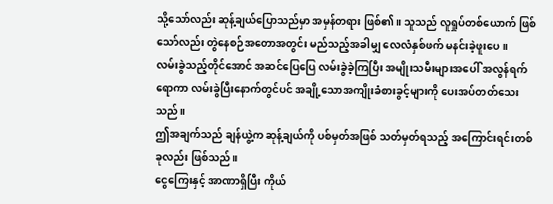သို့သော်လည်း ဆုန့်ချယ်ပြောသည်မှာ အမှန်တရား ဖြစ်၏။ သူသည် လူရှုပ်တစ်ယောက် ဖြစ်သော်လည်း တွဲနေစဉ်အတောအတွင်း မည်သည့်အခါမျှ လေလံနှစ်ဖက် မနင်းခဲ့ဖူးပေ။
လမ်းခွဲသည့်တိုင်အောင် အဆင်ပြေပြေ လမ်းခွဲခဲ့ကြပြီး အမျိုးသမီးများအပေါ် အလွန်ရက်ရောကာ လမ်းခွဲပြီးနောက်တွင်ပင် အချို့သောအကျိုးခံစားခွင့်များကို ပေးအပ်တတ်သေးသည်။
ဤအချက်သည် ချန်ယွဲ့က ဆုန့်ချယ်ကို ပစ်မှတ်အဖြစ် သတ်မှတ်ရသည့် အကြောင်းရင်းတစ်ခုလည်း ဖြစ်သည်။
ငွေကြေးနှင့် အာဏာရှိပြီး ကိုယ်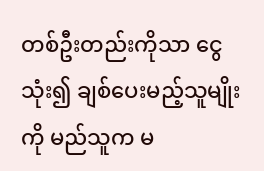တစ်ဦးတည်းကိုသာ ငွေသုံး၍ ချစ်ပေးမည့်သူမျိုးကို မည်သူက မ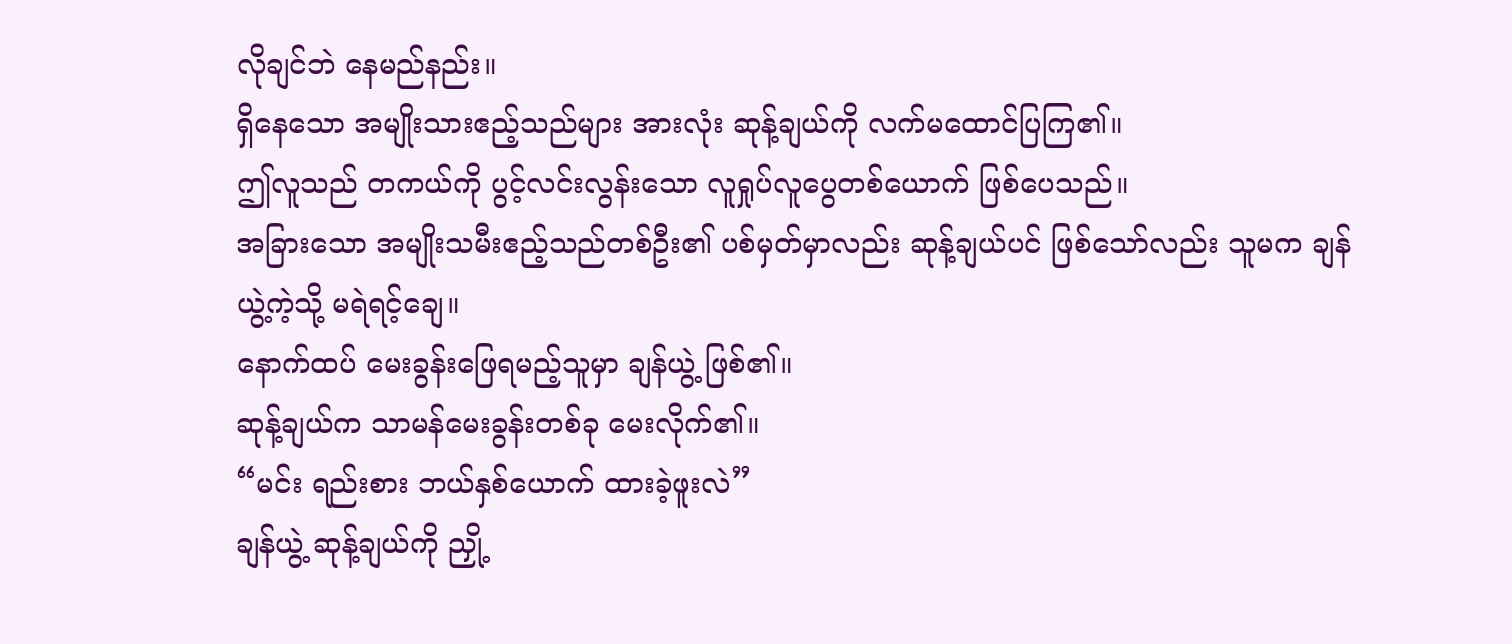လိုချင်ဘဲ နေမည်နည်း။
ရှိနေသော အမျိုးသားဧည့်သည်များ အားလုံး ဆုန့်ချယ်ကို လက်မထောင်ပြကြ၏။
ဤလူသည် တကယ်ကို ပွင့်လင်းလွန်းသော လူရှုပ်လူပွေတစ်ယောက် ဖြစ်ပေသည်။
အခြားသော အမျိုးသမီးဧည့်သည်တစ်ဦး၏ ပစ်မှတ်မှာလည်း ဆုန့်ချယ်ပင် ဖြစ်သော်လည်း သူမက ချန်ယွဲ့ကဲ့သို့ မရဲရင့်ချေ။
နောက်ထပ် မေးခွန်းဖြေရမည့်သူမှာ ချန်ယွဲ့ ဖြစ်၏။
ဆုန့်ချယ်က သာမန်မေးခွန်းတစ်ခု မေးလိုက်၏။
“မင်း ရည်းစား ဘယ်နှစ်ယောက် ထားခဲ့ဖူးလဲ”
ချန်ယွဲ့ ဆုန့်ချယ်ကို ညှို့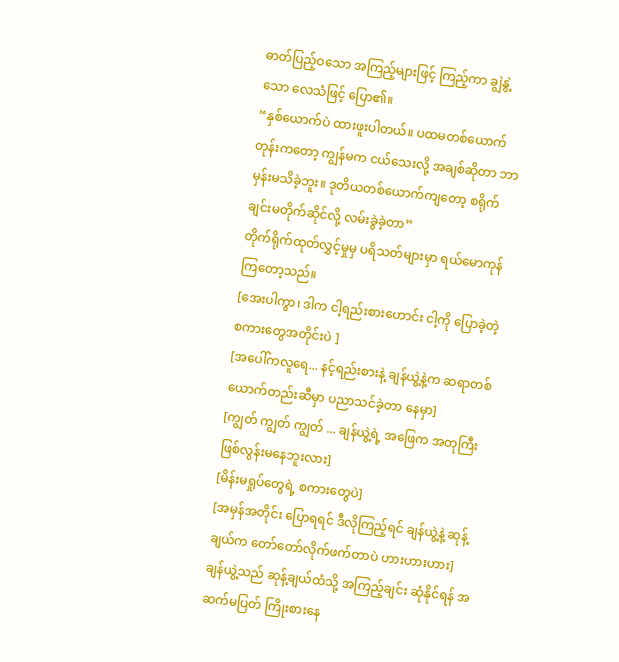ဓာတ်ပြည့်ဝသော အကြည့်များဖြင့် ကြည့်ကာ ချွဲနွဲ့သော လေသံဖြင့် ပြော၏။
“နှစ်ယောက်ပဲ ထားဖူးပါတယ်။ ပထမတစ်ယောက်တုန်းကတော့ ကျွန်မက ငယ်သေးလို့ အချစ်ဆိုတာ ဘာမှန်းမသိခဲ့ဘူး။ ဒုတိယတစ်ယောက်ကျတော့ စရိုက်ချင်းမတိုက်ဆိုင်လို့ လမ်းခွဲခဲ့တာ”
တိုက်ရိုက်ထုတ်လွှင့်မှုမှ ပရိသတ်များမှာ ရယ်မောကုန်ကြတော့သည်။
[အေးပါကွာ၊ ဒါက ငါ့ရည်းစားဟောင်း ငါ့ကို ပြောခဲ့တဲ့ စကားတွေအတိုင်းပဲ ]
[အပေါ်ကလူရေ... နင့်ရည်းစားနဲ့ ချန်ယွဲ့နဲ့က ဆရာတစ်ယောက်တည်းဆီမှာ ပညာသင်ခဲ့တာ နေမှာ]
[ကျွတ် ကျွတ် ကျွတ် ... ချန်ယွဲ့ရဲ့ အဖြေက အတုကြီး ဖြစ်လွန်းမနေဘူးလား]
[မိန်းမရှုပ်တွေရဲ့ စကားတွေပဲ]
[အမှန်အတိုင်း ပြောရရင် ဒီလိုကြည့်ရင် ချန်ယွဲ့နဲ့ ဆုန့်ချယ်က တော်တော်လိုက်ဖက်တာပဲ ဟားဟားဟား]
ချန်ယွဲ့သည် ဆုန့်ချယ်ထံသို့ အကြည့်ချင်း ဆုံနိုင်ရန် အဆက်မပြတ် ကြိုးစားနေ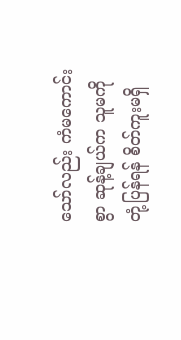သော်လည်း ကံမကောင်းစွာ ဆုန့်ချယ်က သူမကို တုံ့ပြန်ရန် စိတ်ကူးမရှိ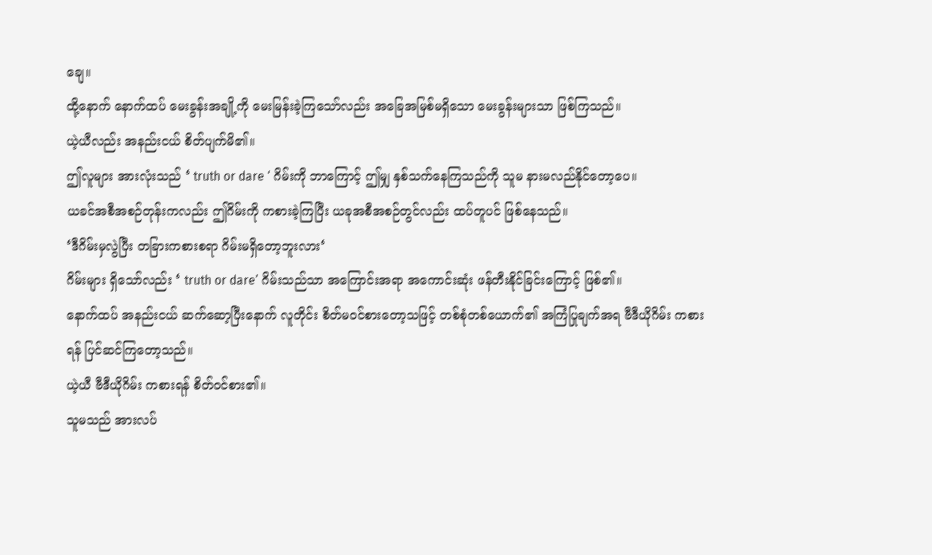ချေ။
ထို့နောက် နောက်ထပ် မေးခွန်းအချို့ကို မေးမြန်းခဲ့ကြသော်လည်း အခြေအမြစ်မရှိသော မေးခွန်းများသာ ဖြစ်ကြသည်။
ယဲ့ယီလည်း အနည်းငယ် စိတ်ပျက်မိ၏။
ဤလူများ အားလုံးသည် ‘ truth or dare ‘ ဂိမ်းကို ဘာကြောင့် ဤမျှ နှစ်သက်နေကြသည်ကို သူမ နားမလည်နိုင်တော့ပေ။
ယခင်အစီအစဉ်တုန်းကလည်း ဤဂိမ်းကို ကစားခဲ့ကြပြီး ယခုအစီအစဉ်တွင်လည်း ထပ်တူပင် ဖြစ်နေသည်။
‘ဒီဂိမ်းမှလွဲပြီး တခြားကစားစရာ ဂိမ်းမရှိတော့ဘူးလား‘
ဂိမ်းများ ရှိသော်လည်း ‘ truth or dare’ ဂိမ်းသည်သာ အကြောင်းအရာ အကောင်းဆုံး ဖန်တီးနိုင်ခြင်းကြောင့် ဖြစ်၏။
နောက်ထပ် အနည်းငယ် ဆက်ဆော့ပြီးနောက် လူတိုင်း စိတ်မဝင်စားတော့သဖြင့် တစ်စုံတစ်ယောက်၏ အကြံပြုချက်အရ ဗီဒီယိုဂိမ်း ကစားရန် ပြင်ဆင်ကြတော့သည်။
ယဲ့ယီ ဗီဒီယိုဂိမ်း ကစားရန် စိတ်ဝင်စား၏။
သူမသည် အားလပ်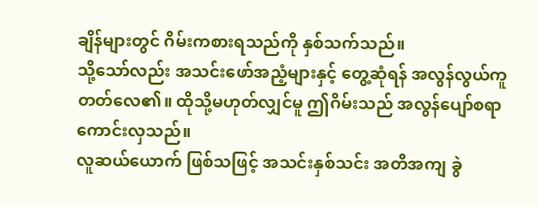ချိန်များတွင် ဂိမ်းကစားရသည်ကို နှစ်သက်သည်။
သို့သော်လည်း အသင်းဖော်အညံ့များနှင့် တွေ့ဆုံရန် အလွန်လွယ်ကူတတ်လေ၏။ ထိုသို့မဟုတ်လျှင်မူ ဤဂိမ်းသည် အလွန်ပျော်စရာကောင်းလှသည်။
လူဆယ်ယောက် ဖြစ်သဖြင့် အသင်းနှစ်သင်း အတိအကျ ခွဲ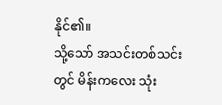နိုင်၏။
သို့သော် အသင်းတစ်သင်းတွင် မိန်းကလေး သုံး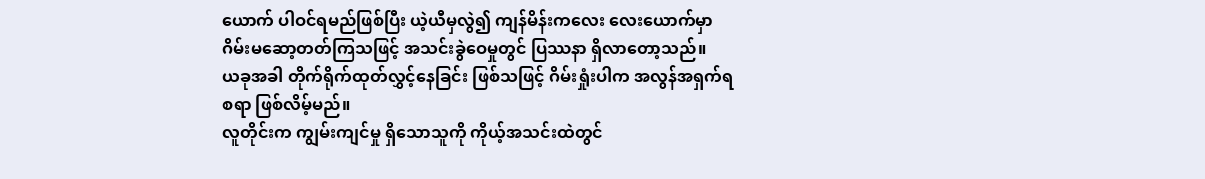ယောက် ပါဝင်ရမည်ဖြစ်ပြီး ယဲ့ယီမှလွဲ၍ ကျန်မိန်းကလေး လေးယောက်မှာ ဂိမ်းမဆော့တတ်ကြသဖြင့် အသင်းခွဲဝေမှုတွင် ပြဿနာ ရှိလာတော့သည်။
ယခုအခါ တိုက်ရိုက်ထုတ်လွှင့်နေခြင်း ဖြစ်သဖြင့် ဂိမ်းရှုံးပါက အလွန်အရှက်ရစရာ ဖြစ်လိမ့်မည်။
လူတိုင်းက ကျွမ်းကျင်မှု ရှိသောသူကို ကိုယ့်အသင်းထဲတွင်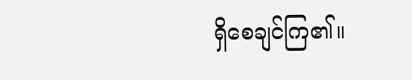ရှိစေချင်ကြ၏။